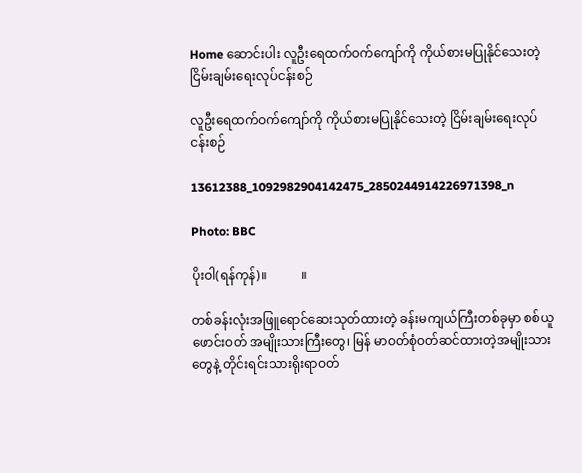Home ဆောင်းပါး လူဦးရေထက်ဝက်ကျော်ကို ကိုယ်စားမပြုနိုင်သေးတဲ့ ငြိမ်းချမ်းရေးလုပ်ငန်းစဉ်

လူဦးရေထက်ဝက်ကျော်ကို ကိုယ်စားမပြုနိုင်သေးတဲ့ ငြိမ်းချမ်းရေးလုပ်ငန်းစဉ်

13612388_1092982904142475_2850244914226971398_n

Photo: BBC

ပိုးဝါ(ရန်ကုန်)။           ။

တစ်ခန်းလုံးအဖြူရောင်ဆေးသုတ်ထားတဲ့ ခန်းမကျယ်ကြီးတစ်ခုမှာ စစ်ယူဖောင်းဝတ် အမျိုးသားကြီးတွေ၊ မြန် မာဝတ်စုံဝတ်ဆင်ထားတဲ့အမျိုးသားတွေနဲ့ တိုင်းရင်းသားရိုးရာဝတ်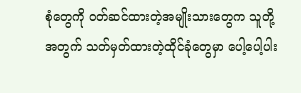စုံတွေကို ဝတ်ဆင်ထားတဲ့အမျိုးသားတွေက သူတို့အတွက် သတ်မှတ်ထားတဲ့ထိုင်ခုံတွေမှာ ပေါ့ပေါ့ပါး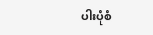ပါးပုံစံ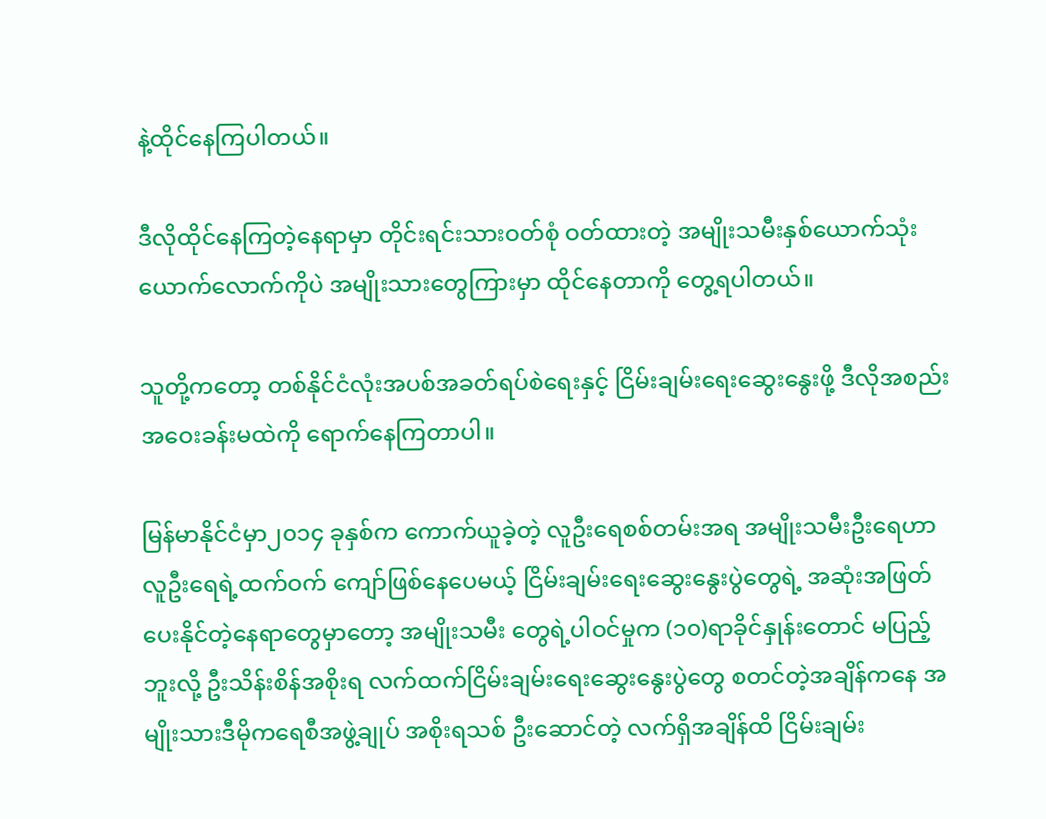နဲ့ထိုင်နေကြပါတယ်။

ဒီလိုထိုင်နေကြတဲ့နေရာမှာ တိုင်းရင်းသားဝတ်စုံ ဝတ်ထားတဲ့ အမျိုးသမီးနှစ်ယောက်သုံးယောက်လောက်ကိုပဲ အမျိုးသားတွေကြားမှာ ထိုင်နေတာကို တွေ့ရပါတယ်။

သူတို့ကတော့ တစ်နိုင်ငံလုံးအပစ်အခတ်ရပ်စဲရေးနှင့် ငြိမ်းချမ်းရေးဆွေးနွေးဖို့ ဒီလိုအစည်းအဝေးခန်းမထဲကို ရောက်နေကြတာပါ။

မြန်မာနိုင်ငံမှာ၂၀၁၄ ခုနှစ်က ကောက်ယူခဲ့တဲ့ လူဦးရေစစ်တမ်းအရ အမျိုးသမီးဦးရေဟာ လူဦးရေရဲ့ထက်ဝက် ကျော်ဖြစ်နေပေမယ့် ငြိမ်းချမ်းရေးဆွေးနွေးပွဲတွေရဲ့ အဆုံးအဖြတ်ပေးနိုင်တဲ့နေရာတွေမှာတော့ အမျိုးသမီး တွေရဲ့ပါဝင်မှုက (၁၀)ရာခိုင်နှုန်းတောင် မပြည့်ဘူးလို့ ဦးသိန်းစိန်အစိုးရ လက်ထက်ငြိမ်းချမ်းရေးဆွေးနွေးပွဲတွေ စတင်တဲ့အချိန်ကနေ အမျိုးသားဒီမိုကရေစီအဖွဲ့ချုပ် အစိုးရသစ် ဦးဆောင်တဲ့ လက်ရှိအချိန်ထိ ငြိမ်းချမ်း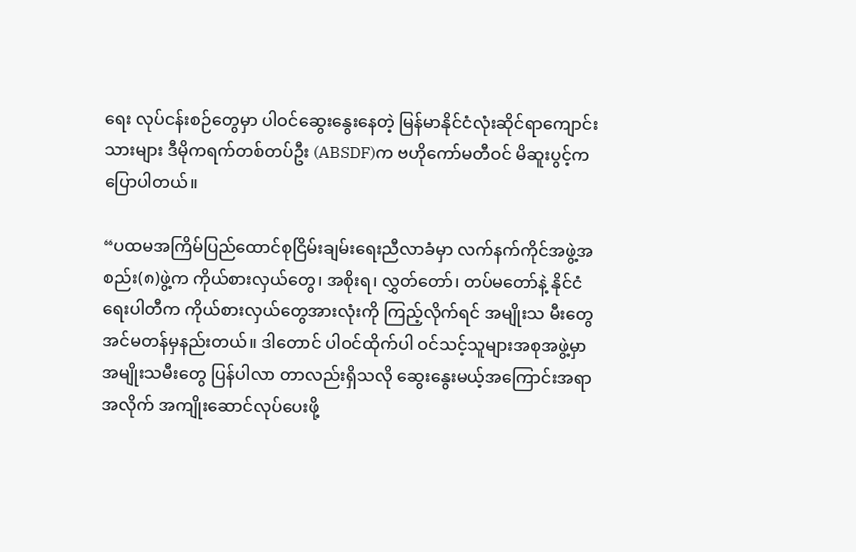ရေး လုပ်ငန်းစဉ်တွေမှာ ပါဝင်ဆွေးနွေးနေတဲ့ မြန်မာနိုင်ငံလုံးဆိုင်ရာကျောင်းသားများ ဒီမိုကရက်တစ်တပ်ဦး (ABSDF)က ဗဟိုကော်မတီဝင် မိဆူးပွင့်က ပြောပါတယ်။

“ပထမအကြိမ်ပြည်ထောင်စုငြိမ်းချမ်းရေးညီလာခံမှာ လက်နက်ကိုင်အဖွဲ့အစည်း(၈)ဖွဲ့က ကိုယ်စားလှယ်တွေ၊ အစိုးရ၊ လွှတ်တော်၊ တပ်မတော်နဲ့ နိုင်ငံရေးပါတီက ကိုယ်စားလှယ်တွေအားလုံးကို ကြည့်လိုက်ရင် အမျိုးသ မီးတွေ အင်မတန်မှနည်းတယ်။ ဒါတောင် ပါဝင်ထိုက်ပါ ဝင်သင့်သူများအစုအဖွဲ့မှာ အမျိုးသမီးတွေ ပြန်ပါလာ တာလည်းရှိသလို ဆွေးနွေးမယ့်အကြောင်းအရာအလိုက် အကျိုးဆောင်လုပ်ပေးဖို့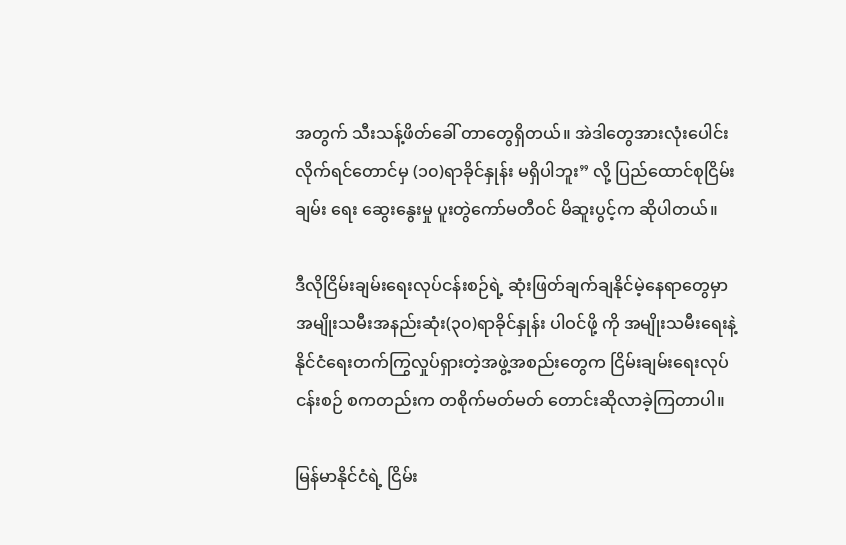အတွက် သီးသန့်ဖိတ်ခေါ် တာတွေရှိတယ်။ အဲဒါတွေအားလုံးပေါင်းလိုက်ရင်တောင်မှ (၁၀)ရာခိုင်နှုန်း မရှိပါဘူး” လို့ ပြည်ထောင်စုငြိမ်းချမ်း ရေး ဆွေးနွေးမှု ပူးတွဲကော်မတီဝင် မိဆူးပွင့်က ဆိုပါတယ်။

ဒီလိုငြိမ်းချမ်းရေးလုပ်ငန်းစဉ်ရဲ့ ဆုံးဖြတ်ချက်ချနိုင်မဲ့နေရာတွေမှာ အမျိုးသမီးအနည်းဆုံး(၃၀)ရာခိုင်နှုန်း ပါဝင်ဖို့ ကို အမျိုးသမီးရေးနဲ့ နိုင်ငံရေးတက်ကြွလှုပ်ရှားတဲ့အဖွဲ့အစည်းတွေက ငြိမ်းချမ်းရေးလုပ်ငန်းစဉ် စကတည်းက တစိုက်မတ်မတ် တောင်းဆိုလာခဲ့ကြတာပါ။

မြန်မာနိုင်ငံရဲ့ ငြိမ်း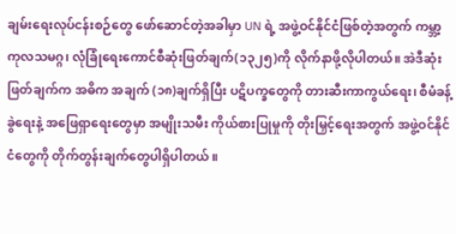ချမ်းရေးလုပ်ငန်းစဉ်တွေ ဖော်ဆောင်တဲ့အခါမှာ UN ရဲ့ အဖွဲ့ဝင်နိုင်ငံဖြစ်တဲ့အတွက် ကမ္ဘာ့ ကုလသမဂ္ဂ၊ လုံခြုံရေးကောင်စီဆုံးဖြတ်ချက်(၁၃၂၅)ကို လိုက်နာဖို့လိုပါတယ်။ အဲဒီဆုံးဖြတ်ချက်က အဓိက အချက် (၁၈)ချက်ရှိပြီး ပဋိပက္ခတွေကို တားဆီးကာကွယ်ရေး၊ စီမံခန့်ခွဲရေးနဲ့ အဖြေရှာရေးတွေမှာ အမျိုးသမီး ကိုယ်စားပြုမှုကို တိုးမြှင့်ရေးအတွက် အဖွဲ့ဝင်နိုင်ငံတွေကို တိုက်တွန်းချက်တွေပါရှိပါတယ် ။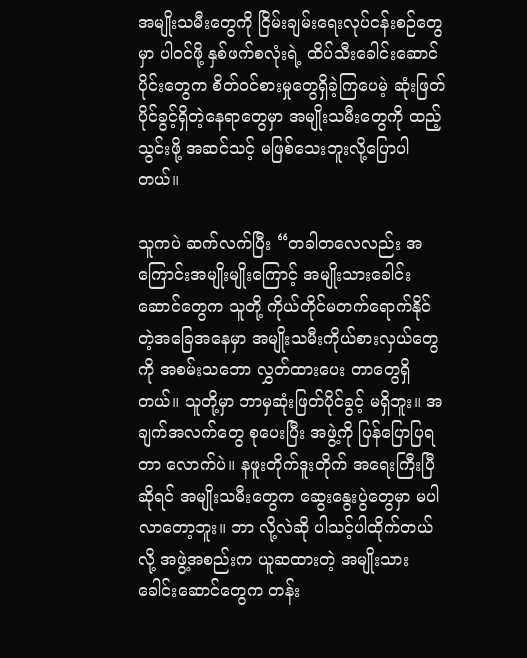အမျိုးသမီးတွေကို ငြိမ်းချမ်းရေးလုပ်ငန်းစဉ်တွေမှာ ပါဝင်ဖို့ နှစ်ဖက်စလုံးရဲ့ ထိပ်သီးခေါင်းဆောင်ပိုင်းတွေက စိတ်ဝင်စားမှုတွေရှိခဲ့ကြပေမဲ့ ဆုံးဖြတ်ပိုင်ခွင့်ရှိတဲ့နေရာတွေမှာ အမျိုးသမီးတွေကို ထည့်သွင်းဖို့ အဆင်သင့် မဖြစ်သေးဘူးလို့ပြောပါတယ်။

သူကပဲ ဆက်လက်ပြီး “တခါတလေလည်း အကြောင်းအမျိုးမျိုးကြောင့် အမျိုးသားခေါင်းဆောင်တွေက သူတို့ ကိုယ်တိုင်မတက်ရောက်နိုင်တဲ့အခြေအနေမှာ အမျိုးသမီးကိုယ်စားလှယ်တွေကို အစမ်းသဘော လွှတ်ထားပေး တာတွေရှိတယ်။ သူတို့မှာ ဘာမှဆုံးဖြတ်ပိုင်ခွင့် မရှိဘူး။ အချက်အလက်တွေ စုပေးပြီး အဖွဲ့ကို ပြန်ပြောပြရတာ လောက်ပဲ။ နဖူးတိုက်ဒူးတိုက် အရေးကြီးပြီဆိုရင် အမျိုးသမီးတွေက ဆွေးနွေးပွဲတွေမှာ မပါလာတော့ဘူး။ ဘာ လို့လဲဆို ပါသင့်ပါထိုက်တယ်လို့ အဖွဲ့အစည်းက ယူဆထားတဲ့ အမျိုးသားခေါင်းဆောင်တွေက တန်း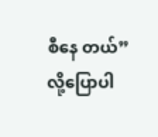စီနေ တယ်” လို့ပြောပါ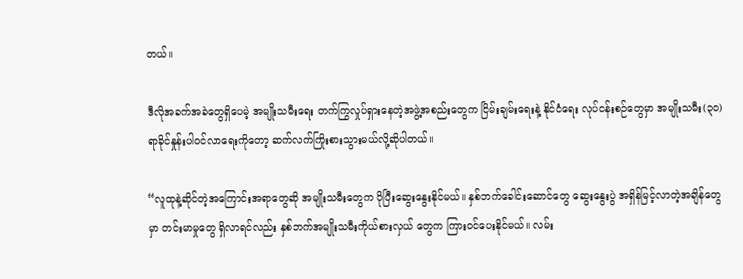တယ်။

ဒီလိုအခက်အခဲတွေရှိပေမဲ့ အမျိုးသမီးရေး တက်ကြွလှုပ်ရှားနေတဲ့အဖွဲ့အစည်းတွေက ငြိမ်းချမ်းရေးနဲ့ နိုင်ငံရေး လုပ်ငန်းစဉ်တွေမှာ အမျိုးသမီး(၃၀)ရာခိုင်နှုန်းပါဝင်လာရေးကိုတော့ ဆက်လက်ကြိုးစားသွားမယ်လို့ဆိုပါတယ်။

“လူထုနဲ့ဆိုင်တဲ့အကြောင်းအရာတွေဆို အမျိုးသမီးတွေက ပိုပြီးဆွေးနွေးနိုင်မယ်။ နှစ်ဘက်ခေါင်းဆောင်တွေ ဆွေးနွေးပွဲ အရှိန်မြင့်လာတဲ့အချိန်တွေမှာ တင်းမာမှုတွေ ရှိလာရင်လည်း နှစ်ဘက်အမျိုးသမီးကိုယ်စားလှယ် တွေက ကြားဝင်ပေးနိုင်မယ်။ လမ်း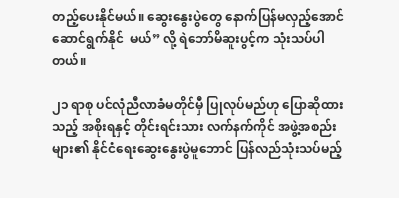တည့်ပေးနိုင်မယ်။ ဆွေးနွေးပွဲတွေ နောက်ပြန်မလှည့်အောင် ဆောင်ရွက်နိုင်  မယ်” လို့ ရဲဘော်မိဆူးပွင့်က သုံးသပ်ပါတယ်။

၂၁ ရာစု ပင်လုံညီလာခံမတိုင်မှီ ပြုလုပ်မည်ဟု ပြောဆိုထားသည့် အစိုးရနှင့် တိုင်းရင်းသား လက်နက်ကိုင် အဖွဲ့အစည်းများ၏ နိုင်ငံရေးဆွေးနွေးပွဲမူဘောင် ပြန်လည်သုံးသပ်မည့်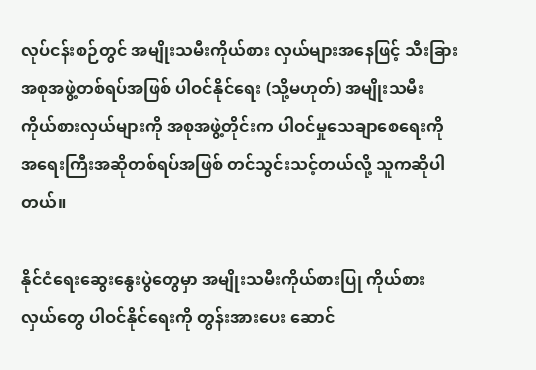လုပ်ငန်းစဉ်တွင် အမျိုးသမီးကိုယ်စား လှယ်များအနေဖြင့် သီးခြားအစုအဖွဲ့တစ်ရပ်အဖြစ် ပါဝင်နိုင်ရေး (သို့မဟုတ်) အမျိုးသမီးကိုယ်စားလှယ်များကို အစုအဖွဲ့တိုင်းက ပါဝင်မှုသေချာစေရေးကို အရေးကြီးအဆိုတစ်ရပ်အဖြစ် တင်သွင်းသင့်တယ်လို့ သူကဆိုပါ တယ်။

နိုင်ငံရေးဆွေးနွေးပွဲတွေမှာ အမျိုးသမီးကိုယ်စားပြု ကိုယ်စားလှယ်တွေ ပါဝင်နိုင်ရေးကို တွန်းအားပေး ဆောင်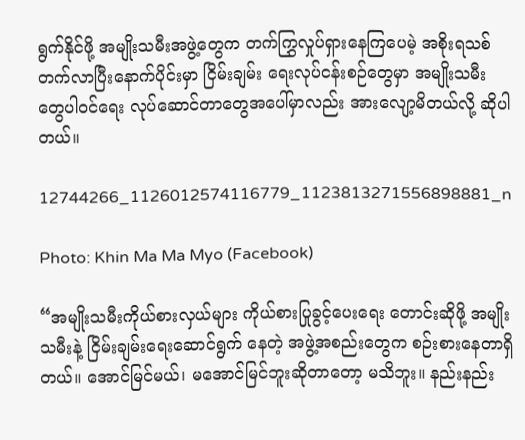ရွက်နိုင်ဖို့ အမျိုးသမီးအဖွဲ့တွေက တက်ကြွှလှုပ်ရှားနေကြပေမဲ့ အစိုးရသစ်တက်လာပြီးနောက်ပိုင်းမှာ ငြိမ်းချမ်း ရေးလုပ်ငန်းစဉ်တွေမှာ အမျိုးသမီးတွေပါဝင်ရေး လုပ်ဆောင်တာတွေအပေါ်မှာလည်း အားလျော့မိတယ်လို့ ဆိုပါတယ်။

12744266_1126012574116779_1123813271556898881_n

Photo: Khin Ma Ma Myo (Facebook)

“အမျိုးသမီးကိုယ်စားလှယ်များ ကိုယ်စားပြုခွင့်ပေးရေး တောင်းဆိုဖို့ အမျိုးသမီးနဲ့ ငြိမ်းချမ်းရေးဆောင်ရွက် နေတဲ့ အဖွဲ့အစည်းတွေက စဉ်းစားနေတာရှိတယ်။ အောင်မြင်မယ်၊ မအောင်မြင်ဘူးဆိုတာတော့ မသိဘူး။ နည်းနည်း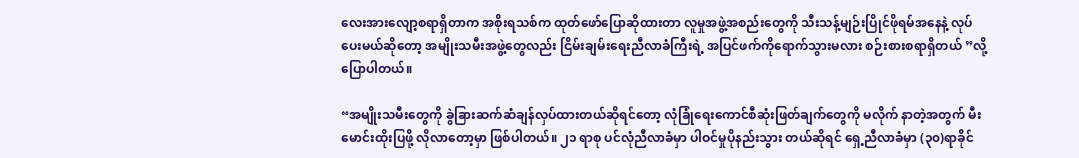လေးအားလျော့စရာရှိတာက အစိုးရသစ်က ထုတ်ဖော်ပြောဆိုထားတာ လူမှုအဖွဲ့အစည်းတွေကို သီးသန့်မျဉ်းပြိုင်ဖိုရမ်အနေနဲ့ လုပ်ပေးမယ်ဆိုတော့ အမျိုးသမီးအဖွဲ့တွေလည်း ငြိမ်းချမ်းရေးညီလာခံကြီးရဲ့ အပြင်ဖက်ကိုရောက်သွားမလား စဉ်းစားစရာရှိတယ် ”လို့ပြောပါတယ်။

“အမျိုးသမီးတွေကို ခွဲခြားဆက်ဆံချန်လှပ်ထားတယ်ဆိုရင်တော့ လုံခြုံရေးကောင်စီဆုံးဖြတ်ချက်တွေကို မလိုက် နာတဲ့အတွက် မီးမောင်းထိုးပြဖို့ လိုလာတော့မှာ ဖြစ်ပါတယ်။ ၂၁ ရာစု ပင်လုံညီလာခံမှာ ပါဝင်မှုပိုနည်းသွား တယ်ဆိုရင် ရှေ့ညီလာခံမှာ (၃၀)ရာခိုင်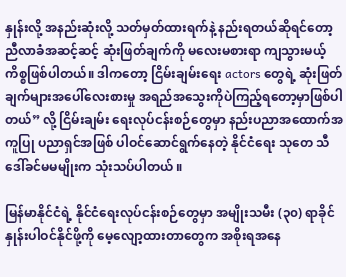နှုန်းလို့ အနည်းဆုံးလို့ သတ်မှတ်ထားရက်နဲ့ နည်းရတယ်ဆိုရင်တော့ ညီလာခံအဆင့်ဆင့် ဆုံးဖြတ်ချက်ကို မလေးမစားရာ ကျသွားမယ့်ကိစ္စဖြစ်ပါတယ်။ ဒါကတော့ ငြိမ်းချမ်းရေး actors တွေရဲ့ ဆုံးဖြတ်ချက်များအပေါ်လေးစားမှု အရည်အသွေးကိုပဲကြည့်ရတော့မှာဖြစ်ပါတယ်” လို့ ငြိမ်းချမ်း ရေးလုပ်ငန်းစဉ်တွေမှာ နည်းပညာအထောက်အကူပြု ပညာရှင်အဖြစ် ပါဝင်ဆောင်ရွက်နေတဲ့ နိုင်ငံရေး သုတေ သီ ဒေါ်ခင်မမမျိုးက သုံးသပ်ပါတယ် ။

မြန်မာနိုင်ငံရဲ့ နိုင်ငံရေးလုပ်ငန်းစဉ်တွေမှာ အမျိုးသမီး (၃၀) ရာခိုင်နှုန်းပါဝင်နိုင်ဖို့ကို မေ့လျော့ထားတာတွေက အစိုးရအနေ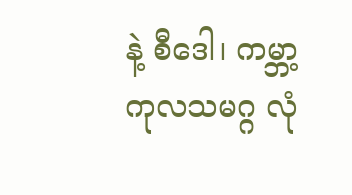နဲ့ စီဒေါ၊ ကမ္ဘာ့ကုလသမဂ္ဂ လုံ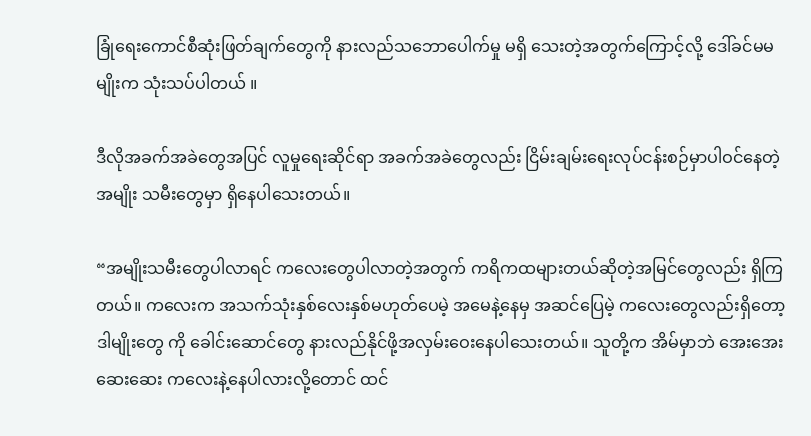ခြုံရေးကောင်စီဆုံးဖြတ်ချက်တွေကို နားလည်သဘောပေါက်မှု မရှိ သေးတဲ့အတွက်ကြောင့်လို့ ဒေါ်ခင်မမမျိုးက သုံးသပ်ပါတယ် ။

ဒီလိုအခက်အခဲတွေအပြင် လူမှုရေးဆိုင်ရာ အခက်အခဲတွေလည်း ငြိမ်းချမ်းရေးလုပ်ငန်းစဉ်မှာပါဝင်နေတဲ့ အမျိုး သမီးတွေမှာ ရှိနေပါသေးတယ်။

“အမျိုးသမီးတွေပါလာရင် ကလေးတွေပါလာတဲ့အတွက် ကရိကထများတယ်ဆိုတဲ့အမြင်တွေလည်း ရှိကြတယ်။ ကလေးက အသက်သုံးနှစ်လေးနှစ်မဟုတ်ပေမဲ့ အမေနဲ့နေမှ အဆင်ပြေမဲ့ ကလေးတွေလည်းရှိတော့ ဒါမျိုးတွေ ကို ခေါင်းဆောင်တွေ နားလည်နိုင်ဖို့အလှမ်းဝေးနေပါသေးတယ်။ သူတို့က အိမ်မှာဘဲ အေးအေးဆေးဆေး ကလေးနဲ့နေပါလားလို့တောင် ထင်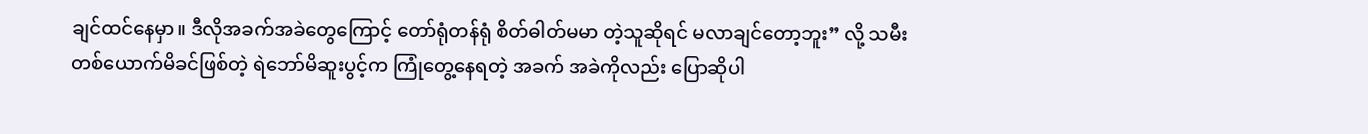ချင်ထင်နေမှာ။ ဒီလိုအခက်အခဲတွေကြောင့် တော်ရုံတန်ရုံ စိတ်ဓါတ်မမာ တဲ့သူဆိုရင် မလာချင်တော့ဘူး” လို့ သမီးတစ်ယောက်မိခင်ဖြစ်တဲ့ ရဲဘော်မိဆူးပွင့်က ကြုံတွေ့နေရတဲ့ အခက် အခဲကိုလည်း ပြောဆိုပါ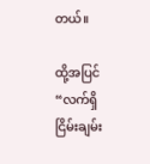တယ်။

ထို့အပြင် “လက်ရှိငြိမ်းချမ်း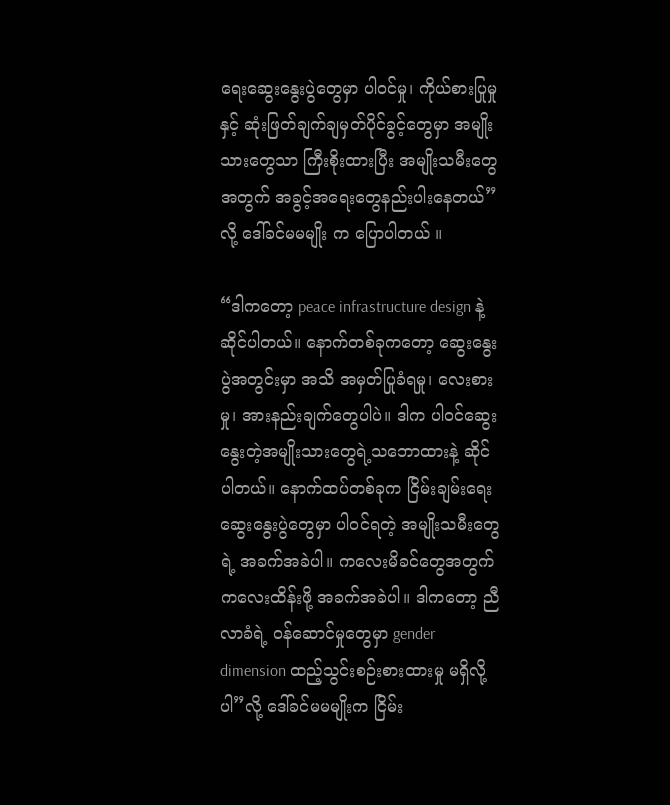ရေးဆွေးနွေးပွဲတွေမှာ ပါဝင်မှု၊ ကိုယ်စားပြုမှုနှင့် ဆုံးဖြတ်ချက်ချမှတ်ပိုင်ခွင့်တွေမှာ အမျိုးသားတွေသာ ကြီးစိုးထားပြီး အမျိုးသမီးတွေအတွက် အခွင့်အရေးတွေနည်းပါးနေတယ်”လို့ ဒေါ်ခင်မမမျိုး က ပြောပါတယ် ။

“ဒါကတော့ peace infrastructure design နဲ့ဆိုင်ပါတယ်။ နောက်တစ်ခုကတော့ ဆွေးနွေးပွဲအတွင်းမှာ အသိ အမှတ်ပြုခံရမှု၊ လေးစားမှု၊ အားနည်းချက်တွေပါပဲ။ ဒါက ပါဝင်ဆွေးနွေးတဲ့အမျိုးသားတွေရဲ့သဘောထားနဲ့ ဆိုင်ပါတယ်။ နောက်ထပ်တစ်ခုက ငြိမ်းချမ်းရေးဆွေးနွေးပွဲတွေမှာ ပါဝင်ရတဲ့ အမျိုးသမီးတွေရဲ့ အခက်အခဲပါ။ ကလေးမိခင်တွေအတွက် ကလေးထိန်းဖို့ အခက်အခဲပါ။ ဒါကတော့ ညီလာခံရဲ့ ဝန်ဆောင်မှုတွေမှာ gender dimension ထည့်သွင်းစဉ်းစားထားမှု မရှိလို့ပါ”လို့ ဒေါ်ခင်မမမျိုးက ငြိမ်း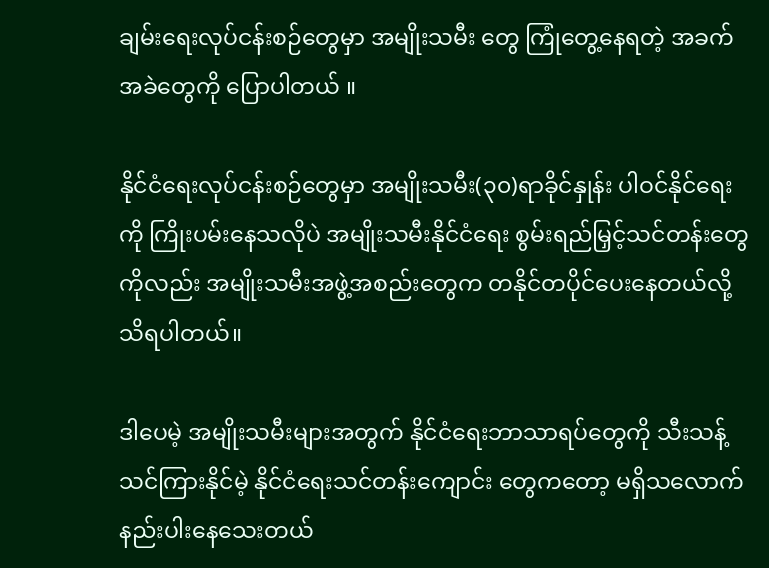ချမ်းရေးလုပ်ငန်းစဉ်တွေမှာ အမျိုးသမီး တွေ ကြုံတွေ့နေရတဲ့ အခက်အခဲတွေကို ပြောပါတယ် ။

နိုင်ငံရေးလုပ်ငန်းစဉ်တွေမှာ အမျိုးသမီး(၃၀)ရာခိုင်နှုန်း ပါဝင်နိုင်ရေးကို ကြိုးပမ်းနေသလိုပဲ အမျိုးသမီးနိုင်ငံရေး စွမ်းရည်မြှင့်သင်တန်းတွေကိုလည်း အမျိုးသမီးအဖွဲ့အစည်းတွေက တနိုင်တပိုင်ပေးနေတယ်လို့ သိရပါတယ်။

ဒါပေမဲ့ အမျိုးသမီးများအတွက် နိုင်ငံရေးဘာသာရပ်တွေကို သီးသန့်သင်ကြားနိုင်မဲ့ နိုင်ငံရေးသင်တန်းကျောင်း တွေကတော့ မရှိသလောက်နည်းပါးနေသေးတယ်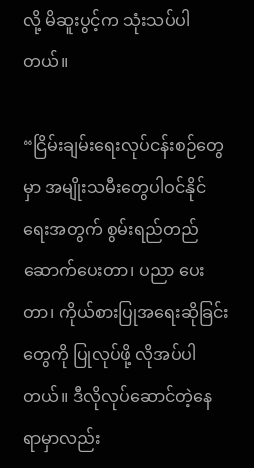လို့ မိဆူးပွင့်က သုံးသပ်ပါတယ်။

“ငြိမ်းချမ်းရေးလုပ်ငန်းစဉ်တွေမှာ အမျိုးသမီးတွေပါဝင်နိုင်ရေးအတွက် စွမ်းရည်တည်ဆောက်ပေးတာ၊ ပညာ ပေးတာ၊ ကိုယ်စားပြုအရေးဆိုခြင်းတွေကို ပြုလုပ်ဖို့ လိုအပ်ပါတယ်။ ဒီလိုလုပ်ဆောင်တဲ့နေရာမှာလည်း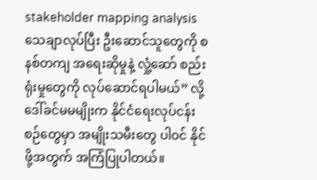stakeholder mapping analysis သေချာလုပ်ပြီး ဦးဆောင်သူတွေကို စနစ်တကျ အရေးဆိုမှုနဲ့ လှုံ့ဆော် စည်းရုံးမှုတွေကို လုပ်ဆောင်ရပါမယ်” လို့ ဒေါ်ခင်မမမျိုးက နိုင်ငံရေးလုပ်ငန်းစဉ်တွေမှာ အမျိုးသမီးတွေ ပါဝင် နိုင်ဖို့အတွက် အကြံပြုပါတယ်။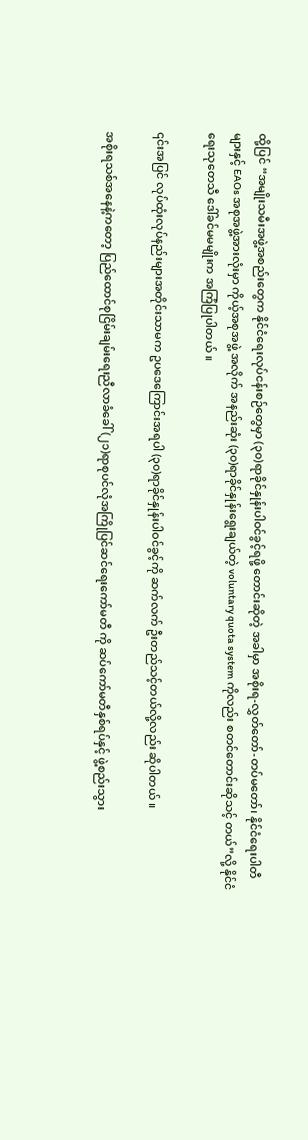ထို့ပြင် “အမျိုးသမီးအဖွဲ့အစည်းတွေက နိုင်ငံရေးလုပ်ငန်းစဉ်တွေမှာ (၃၀)ရာခိုင်နှုန်းပါဝင်ခွင့်ရဖို့ တောင်းဆိုတဲ့ အခါမှာ အစိုးရ-လွှတ်တော်-တပ်မတော်၊ နိုင်ငံရေးပါတီများနှင့် EAOs အစုအဖွဲ့အားလုံးမှာ ကိုယ့်အစုအဖွဲ့ အလိုက် အနည်းဆုံး (၃၀)ရာခိုင်နှုန်းရွေးချယ်တဲ့ voluntary quota system ကိုလည်း စတင်တောင်းဆိုသင့် တယ်”လို့ နိုင်ငံရေးသုတေသီ ဒေါ်ခင်မမမျိုးက အကြံပြုပါတယ် ။

၎င်းအပြင် လုပ်ထုံးလုပ်နည်းများအတိုင်းသာမက ဥပဒေကြောင်းအရပါ (၃၀)ရာခိုင်နှုန်းပါဝင်ခွင့်ကို ဆက်လက် ဦးတည်သင့်တယ်လို့လည်း ဆိုပါတယ် ။

အစိုးရသစ်အနေနဲ့ကတော့ ပြည်ထောင်စုငြိမ်းချမ်းရေးညီလာခံခေါ် (၂၁)ရာစုပင်လုံအကြိုပြင်ဆင်ရေးကော်မတီ ကို ဆပ်ကော်မတီနှစ်ရပ်နှင့် ဖွဲ့စည်းသွား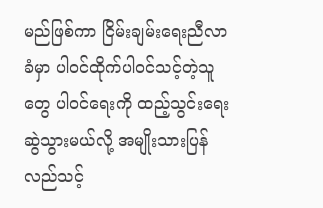မည်ဖြစ်ကာ ငြိမ်းချမ်းရေးညီလာခံမှာ ပါဝင်ထိုက်ပါဝင်သင့်တဲ့သူတွေ ပါဝင်ရေးကို ထည့်သွင်းရေးဆွဲသွားမယ်လို့ အမျိုးသားပြန်လည်သင့်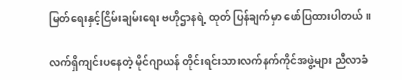မြတ်ရေးနှင့်ငြိမ်းချမ်းရေး ဗဟိုဌာနရဲ့ ထုတ် ပြန်ချက်မှာ ဖော်ပြထားပါတယ်။

လက်ရှိကျင်းပနေတဲ့ မိုင်ဂျာယန် တိုင်းရင်းသားလက်နက်ကိုင်အဖွဲ့များ ညီလာခံ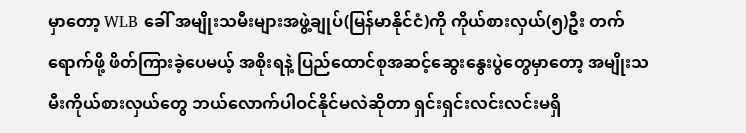မှာတော့ WLB ခေါ် အမျိုးသမီးများအဖွဲ့ချုပ်(မြန်မာနိုင်ငံ)ကို ကိုယ်စားလှယ်(၅)ဦး တက်ရောက်ဖို့ ဖိတ်ကြားခဲ့ပေမယ့် အစိုးရနဲ့ ပြည်ထောင်စုအဆင့်ဆွေးနွေးပွဲတွေမှာတော့ အမျိုးသမီးကိုယ်စားလှယ်တွေ ဘယ်လောက်ပါဝင်နိုင်မလဲဆိုတာ ရှင်းရှင်းလင်းလင်းမရှိ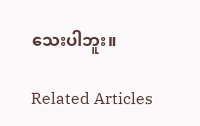သေးပါဘူး။

Related Articles